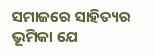ସମାଜରେ ସାହିତ୍ୟର ଭୂମିକା ଯେ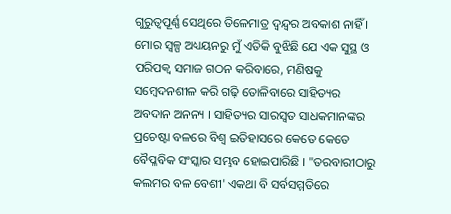ଗୁରୁତ୍ୱପୂର୍ଣ୍ଣ ସେଥିରେ ତିଳେମାତ୍ର ଦ୍ୱନ୍ଦ୍ୱର ଅବକାଶ ନାହିଁ । ମୋର ସ୍ୱଳ୍ପ ଅଧ୍ୟୟନରୁ ମୁଁ ଏତିକି ବୁଝିଛି ଯେ ଏକ ସୁସ୍ଥ ଓ ପରିପକ୍ୱ ସମାଜ ଗଠନ କରିବାରେ, ମଣିଷକୁ ସମ୍ବେଦନଶୀଳ କରି ଗଢ଼ି ତୋଳିବାରେ ସାହିତ୍ୟର ଅବଦାନ ଅନନ୍ୟ । ସାହିତ୍ୟର ସାରସ୍ୱତ ସାଧକମାନଙ୍କର ପ୍ରଚେଷ୍ଟା ବଳରେ ବିଶ୍ୱ ଇତିହାସରେ କେତେ କେତେ ବୈପ୍ଳବିକ ସଂସ୍କାର ସମ୍ଭବ ହୋଇପାରିଛି । "ତରବାରୀଠାରୁ କଲମର ବଳ ବେଶୀ' ଏକଥା ବି ସର୍ବସମ୍ମତିରେ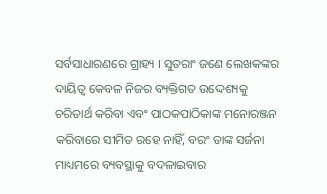ସର୍ବସାଧାରଣରେ ଗ୍ରାହ୍ୟ । ସୁତରାଂ ଜଣେ ଲେଖକଙ୍କର ଦାୟିତ୍ୱ କେବଳ ନିଜର ବ୍ୟକ୍ତିଗତ ଉଦ୍ଦେଶ୍ୟକୁ ଚରିତାର୍ଥ କରିବା ଏବଂ ପାଠକପାଠିକାଙ୍କ ମନୋରଞ୍ଜନ କରିବାରେ ସୀମିତ ରହେ ନାହିଁ, ବରଂ ତାଙ୍କ ସର୍ଜନା ମାଧ୍ୟମରେ ବ୍ୟବସ୍ଥାକୁ ବଦଳାଇବାର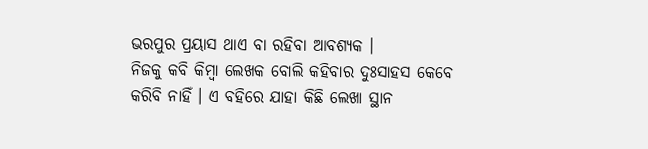ଭରପୁର ପ୍ରୟାସ ଥାଏ ବା ରହିବା ଆବଶ୍ୟକ ।
ନିଜକୁ କବି କିମ୍ବା ଲେଖକ ବୋଲି କହିବାର ଦୁଃସାହସ କେବେ କରିବି ନାହିଁ । ଏ ବହିରେ ଯାହା କିଛି ଲେଖା ସ୍ଥାନ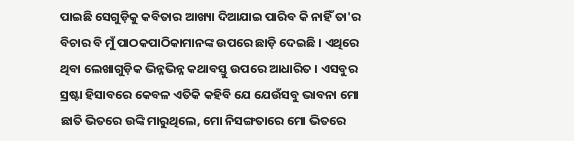ପାଇଛି ସେଗୁଡ଼ିକୁ କବିତାର ଆଖ୍ୟା ଦିଆଯାଇ ପାରିବ କି ନାହିଁ ତା'ର ବିଚାର ବି ମୁଁ ପାଠକପାଠିକାମାନଙ୍କ ଉପରେ ଛାଡ଼ି ଦେଇଛି । ଏଥିରେ ଥିବା ଲେଖାଗୁଡ଼ିକ ଭିନ୍ନଭିନ୍ନ କଥାବସ୍ତୁ ଉପରେ ଆଧାରିତ । ଏସବୁର ସ୍ରଷ୍ଟା ହିସାବରେ କେବଳ ଏତିକି କହିବି ଯେ ଯେଉଁସବୁ ଭାବନା ମୋ ଛାତି ଭିତରେ ଉଙ୍କି ମାରୁଥିଲେ, ମୋ ନିସଙ୍ଗତାରେ ମୋ ଭିତରେ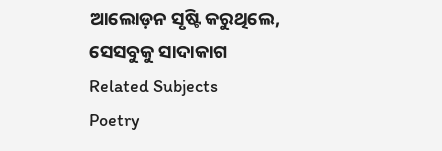ଆଲୋଡ଼ନ ସୃଷ୍ଟି କରୁଥିଲେ, ସେସବୁକୁ ସାଦାକାଗ
Related Subjects
Poetry